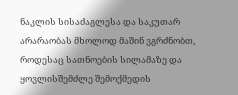ნაკლის სისაძაგლესა და საკუთარ არარაობას მხოლოდ მაშინ ვგრძნობთ, როდესაც სათნოების სილამაზე და ყოვლისშემძლე შემოქმედის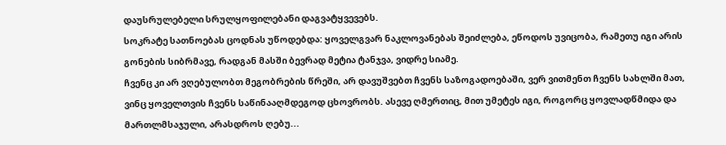დაუსრულებელი სრულყოფილებანი დაგვატყვევებს.
სოკრატე სათნოებას ცოდნას უწოდებდა: ყოველგვარ ნაკლოვანებას შეიძლება, ეწოდოს უვიცობა, რამეთუ იგი არის გონების სიბრმავე, რადგან მასში ბევრად მეტია ტანჯვა, ვიდრე სიამე.
ჩვენც კი არ ვღებულობთ მეგობრების წრეში, არ დავუშვებთ ჩვენს საზოგადოებაში, ვერ ვითმენთ ჩვენს სახლში მათ, ვინც ყოველთვის ჩვენს საწინააღმდეგოდ ცხოვრობს. ასევე ღმერთიც, მით უმეტეს იგი, როგორც ყოვლადწმიდა და მართლმსაჯული, არასდროს ღებუ...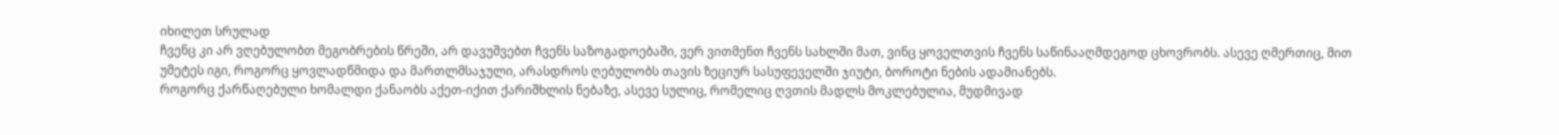იხილეთ სრულად
ჩვენც კი არ ვღებულობთ მეგობრების წრეში, არ დავუშვებთ ჩვენს საზოგადოებაში, ვერ ვითმენთ ჩვენს სახლში მათ, ვინც ყოველთვის ჩვენს საწინააღმდეგოდ ცხოვრობს. ასევე ღმერთიც, მით უმეტეს იგი, როგორც ყოვლადწმიდა და მართლმსაჯული, არასდროს ღებულობს თავის ზეციურ სასუფეველში ჯიუტი, ბოროტი ნების ადამიანებს.
როგორც ქარწაღებული ხომალდი ქანაობს აქეთ-იქით ქარიშხლის ნებაზე, ასევე სულიც, რომელიც ღვთის მადლს მოკლებულია, მუდმივად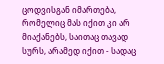ცოდვისგან იმართება, რომელიც მას იქით კი არ მიაქანებს, საითაც თავად სურს, არამედ იქით - სადაც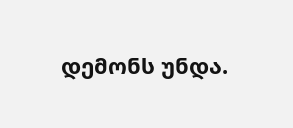დემონს უნდა.